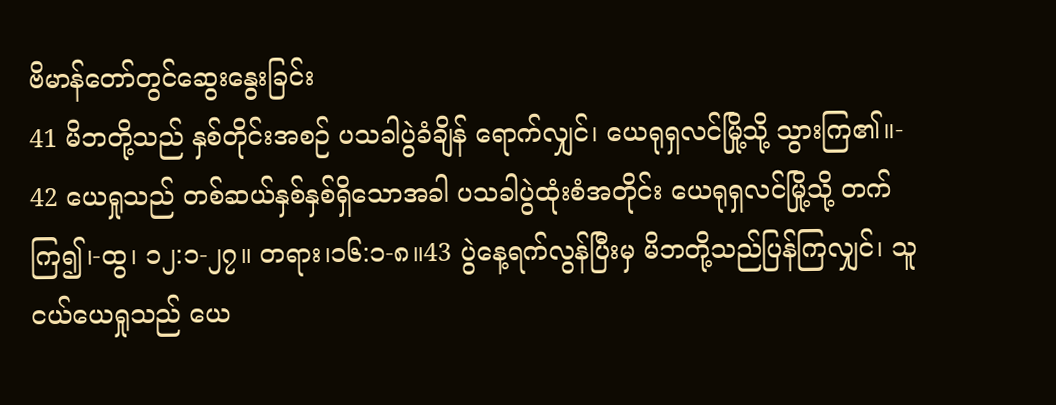ဗိမာန်တော်တွင်ဆွေးနွေးခြင်း
41 မိဘတို့သည် နှစ်တိုင်းအစဉ် ပသခါပွဲခံချိန် ရောက်လျှင်၊ ယေရုရှလင်မြို့သို့ သွားကြ၏။- 42 ယေရှုသည် တစ်ဆယ်နှစ်နှစ်ရှိသောအခါ ပသခါပွဲထုံးစံအတိုင်း ယေရုရှလင်မြို့သို့ တက်ကြ၍၊-ထွ၊ ၁၂:၁-၂၇။ တရား၊၁၆:၁-၈။43 ပွဲနေ့ရက်လွန်ပြီးမှ မိဘတို့သည်ပြန်ကြလျှင်၊ သူငယ်ယေရှုသည် ယေ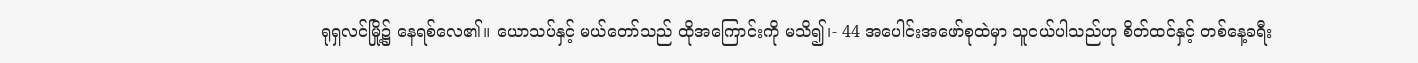ရုရှလင်မြို့၌ နေရစ်လေ၏။ ယောသပ်နှင့် မယ်တော်သည် ထိုအကြောင်းကို မသိ၍၊- 44 အပေါင်းအဖော်စုထဲမှာ သူငယ်ပါသည်ဟု စိတ်ထင်နှင့် တစ်နေ့ခရီး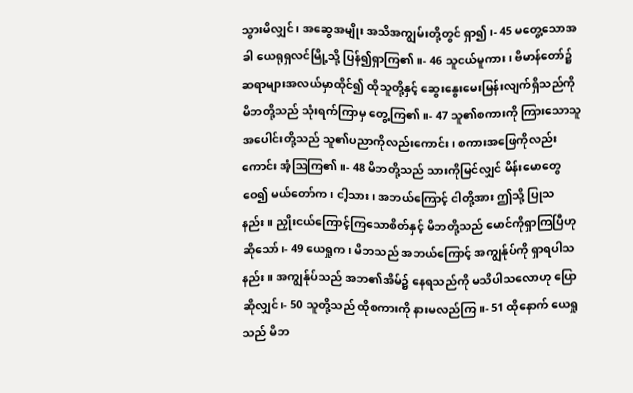သွားမိလျှင်၊ အဆွေအမျိုး အသိအကျွမ်းတို့တွင် ရှာ၍၊- 45 မတွေ့သောအခါ ယေရုရှလင်မြို့သို့ ပြန်၍ရှာကြ၏။- 46 သူငယ်မူကား၊ ဗိမာန်တော်၌ ဆရာများအလယ်မှာထိုင်၍ ထိုသူတို့နှင့် ဆွေးနွေးမေးမြန်းလျက်ရှိသည်ကို မိဘတို့သည် သုံးရက်ကြာမှ တွေ့ကြ၏။- 47 သူ၏စကားကို ကြားသောသူအပေါင်းတို့သည် သူ၏ပညာကိုလည်းကောင်း၊ စကားအဖြေကိုလည်းကောင်း အံ့ဩကြ၏။- 48 မိဘတို့သည် သားကိုမြင်လျှင် မိန်းမောတွေဝေ၍ မယ်တော်က၊ ငါ့သား၊ အဘယ်ကြောင့် ငါတို့အား ဤသို့ ပြုသနည်း။ ညှိုးငယ်ကြောင့်ကြသောစိတ်နှင့် မိဘတို့သည် မောင်ကိုရှာကြပြီဟု ဆိုသော်၊- 49 ယေရှုက၊ မိဘသည် အဘယ်ကြောင့် အကျွန်ုပ်ကို ရှာရပါသနည်း။ အကျွန်ုပ်သည် အဘ၏အိမ်၌ နေရသည်ကို မသိပါသလောဟု ပြောဆိုလျှင်၊- 50 သူတို့သည် ထိုစကားကို နားမလည်ကြ။- 51 ထိုနောက် ယေရှုသည် မိဘ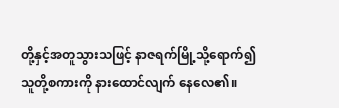တို့နှင့်အတူသွားသဖြင့် နာဇရက်မြို့သို့ရောက်၍ သူတို့စကားကို နားထောင်လျက် နေလေ၏။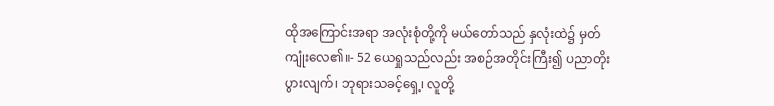ထိုအကြောင်းအရာ အလုံးစုံတို့ကို မယ်တော်သည် နှလုံးထဲ၌ မှတ်ကျုံးလေ၏။- 52 ယေရှုသည်လည်း အစဉ်အတိုင်းကြီး၍ ပညာတိုးပွားလျက်၊ ဘုရားသခင့်ရှေ့၊ လူတို့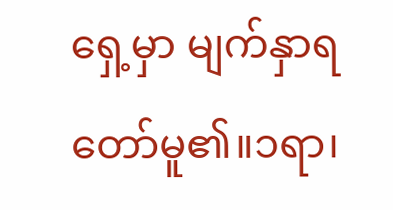ရှေ့မှာ မျက်နှာရတော်မူ၏။၁ရာ၊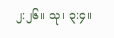၂:၂၆။ သု၊ ၃:၄။